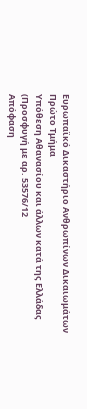Ευρωπαϊκό Δικαστήριο Ανθρωπίνων Δικαιωμάτων
Πρώτο Τμήμα
Υπόθεση Αθανασίου και άλλων κατά της Ελλάδας
(Προσφυγή με αρ. 53576/12
Απόφαση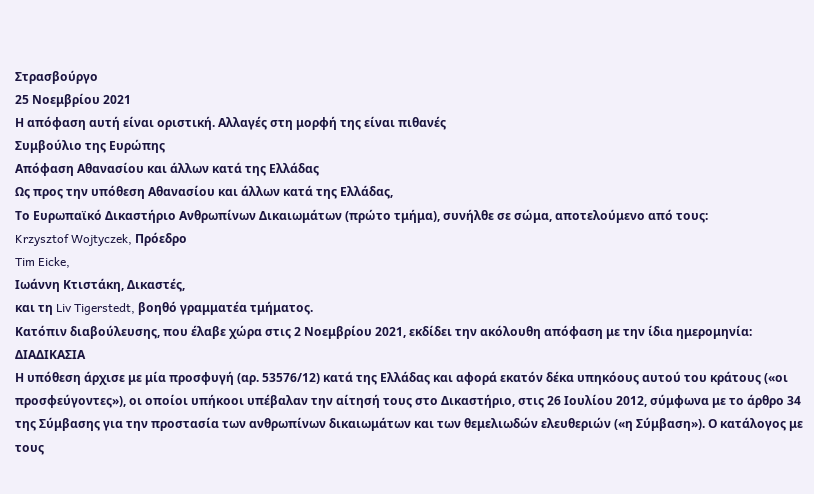Στρασβούργο
25 Νοεμβρίου 2021
Η απόφαση αυτή είναι οριστική. Αλλαγές στη μορφή της είναι πιθανές
Συμβούλιο της Ευρώπης
Απόφαση Αθανασίου και άλλων κατά της Ελλάδας
Ως προς την υπόθεση Αθανασίου και άλλων κατά της Ελλάδας,
Το Ευρωπαϊκό Δικαστήριο Ανθρωπίνων Δικαιωμάτων (πρώτο τμήμα), συνήλθε σε σώμα, αποτελούμενο από τους:
Krzysztof Wojtyczek, Πρόεδρο
Tim Eicke,
Ιωάννη Κτιστάκη, Δικαστές,
και τη Liv Tigerstedt, βοηθό γραμματέα τμήματος.
Κατόπιν διαβούλευσης, που έλαβε χώρα στις 2 Νοεμβρίου 2021, εκδίδει την ακόλουθη απόφαση με την ίδια ημερομηνία:
ΔΙΑΔΙΚΑΣΙΑ
Η υπόθεση άρχισε με μία προσφυγή (αρ. 53576/12) κατά της Ελλάδας και αφορά εκατόν δέκα υπηκόους αυτού του κράτους («οι προσφεύγοντες»), οι οποίοι υπήκοοι υπέβαλαν την αίτησή τους στο Δικαστήριο, στις 26 Ιουλίου 2012, σύμφωνα με το άρθρο 34 της Σύμβασης για την προστασία των ανθρωπίνων δικαιωμάτων και των θεμελιωδών ελευθεριών («η Σύμβαση»). Ο κατάλογος με τους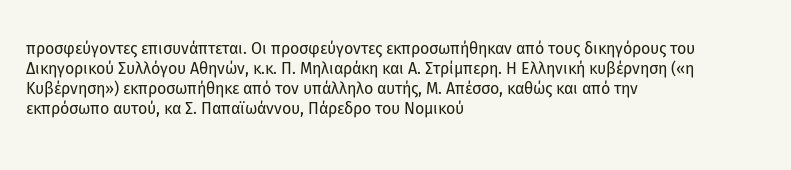προσφεύγοντες επισυνάπτεται. Οι προσφεύγοντες εκπροσωπήθηκαν από τους δικηγόρους του Δικηγορικού Συλλόγου Αθηνών, κ.κ. Π. Μηλιαράκη και Α. Στρίμπερη. Η Ελληνική κυβέρνηση («η Κυβέρνηση») εκπροσωπήθηκε από τον υπάλληλο αυτής, Μ. Απέσσο, καθώς και από την εκπρόσωπο αυτού, κα Σ. Παπαϊωάννου, Πάρεδρο του Νομικού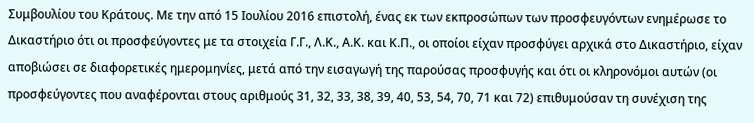Συμβουλίου του Κράτους. Με την από 15 Ιουλίου 2016 επιστολή, ένας εκ των εκπροσώπων των προσφευγόντων ενημέρωσε το Δικαστήριο ότι οι προσφεύγοντες με τα στοιχεία Γ.Γ., Λ.Κ., Α.Κ. και Κ.Π., οι οποίοι είχαν προσφύγει αρχικά στο Δικαστήριο, είχαν αποβιώσει σε διαφορετικές ημερομηνίες, μετά από την εισαγωγή της παρούσας προσφυγής και ότι οι κληρονόμοι αυτών (οι προσφεύγοντες που αναφέρονται στους αριθμούς 31, 32, 33, 38, 39, 40, 53, 54, 70, 71 και 72) επιθυμούσαν τη συνέχιση της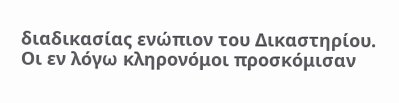διαδικασίας ενώπιον του Δικαστηρίου. Οι εν λόγω κληρονόμοι προσκόμισαν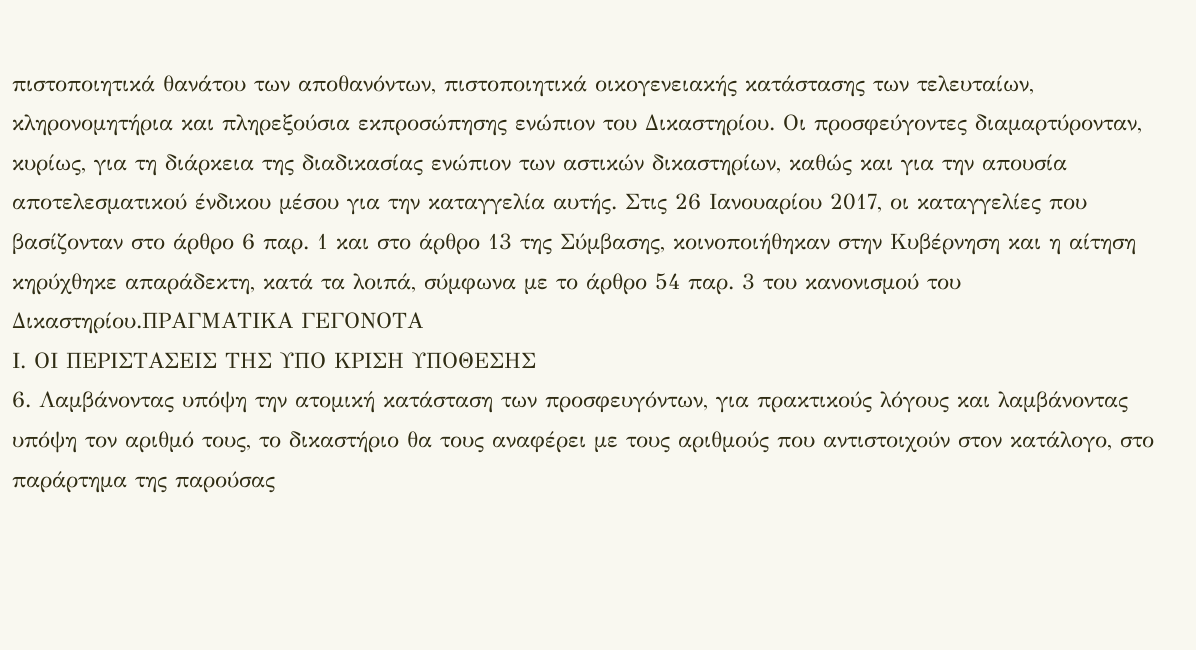πιστοποιητικά θανάτου των αποθανόντων, πιστοποιητικά οικογενειακής κατάστασης των τελευταίων, κληρονομητήρια και πληρεξούσια εκπροσώπησης ενώπιον του Δικαστηρίου. Oι προσφεύγοντες διαμαρτύρονταν, κυρίως, για τη διάρκεια της διαδικασίας ενώπιον των αστικών δικαστηρίων, καθώς και για την απουσία αποτελεσματικού ένδικου μέσου για την καταγγελία αυτής. Στις 26 Ιανουαρίου 2017, οι καταγγελίες που βασίζονταν στο άρθρο 6 παρ. 1 και στο άρθρο 13 της Σύμβασης, κοινοποιήθηκαν στην Κυβέρνηση και η αίτηση κηρύχθηκε απαράδεκτη, κατά τα λοιπά, σύμφωνα με το άρθρο 54 παρ. 3 του κανονισμού του Δικαστηρίου.ΠΡΑΓΜΑΤΙΚΑ ΓΕΓΟΝΟΤΑ
Ι. ΟΙ ΠΕΡΙΣΤΑΣΕΙΣ ΤΗΣ ΥΠΟ ΚΡΙΣΗ ΥΠΟΘΕΣΗΣ
6. Λαμβάνοντας υπόψη την ατομική κατάσταση των προσφευγόντων, για πρακτικούς λόγους και λαμβάνοντας υπόψη τον αριθμό τους, το δικαστήριο θα τους αναφέρει με τους αριθμούς που αντιστοιχούν στον κατάλογο, στο παράρτημα της παρούσας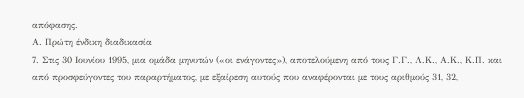απόφασης.
Α. Πρώτη ένδικη διαδικασία
7. Στις 30 Ιουνίου 1995, μια ομάδα μηνυτών («οι ενάγοντες»), αποτελούμενη από τους Γ.Γ., Λ.Κ., Α.Κ., Κ.Π. και από προσφεύγοντες του παραρτήματος, με εξαίρεση αυτούς που αναφέρονται με τους αριθμούς 31, 32,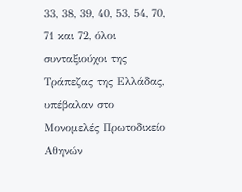33, 38, 39, 40, 53, 54, 70, 71 και 72, όλοι συνταξιούχοι της Τράπεζας της Ελλάδας, υπέβαλαν στο Μονομελές Πρωτοδικείο Αθηνών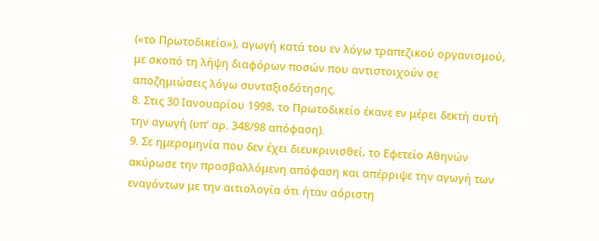(«το Πρωτοδικείο»), αγωγή κατά του εν λόγω τραπεζικού οργανισμού, με σκοπό τη λήψη διαφόρων ποσών που αντιστοιχούν σε αποζημιώσεις λόγω συνταξιοδότησης.
8. Στις 30 Ιανουαρίου 1998, το Πρωτοδικείο έκανε εν μέρει δεκτή αυτή την αγωγή (υπ’ αρ. 348/98 απόφαση).
9. Σε ημερομηνία που δεν έχει διευκρινισθεί, το Εφετείο Αθηνών ακύρωσε την προσβαλλόμενη απόφαση και απέρριψε την αγωγή των εναγόντων με την αιτιολογία ότι ήταν αόριστη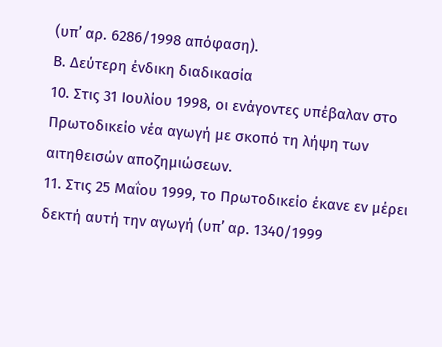(υπ’ αρ. 6286/1998 απόφαση).
Β. Δεύτερη ένδικη διαδικασία
10. Στις 31 Ιουλίου 1998, οι ενάγοντες υπέβαλαν στο Πρωτοδικείο νέα αγωγή με σκοπό τη λήψη των αιτηθεισών αποζημιώσεων.
11. Στις 25 Μαΐου 1999, το Πρωτοδικείο έκανε εν μέρει δεκτή αυτή την αγωγή (υπ’ αρ. 1340/1999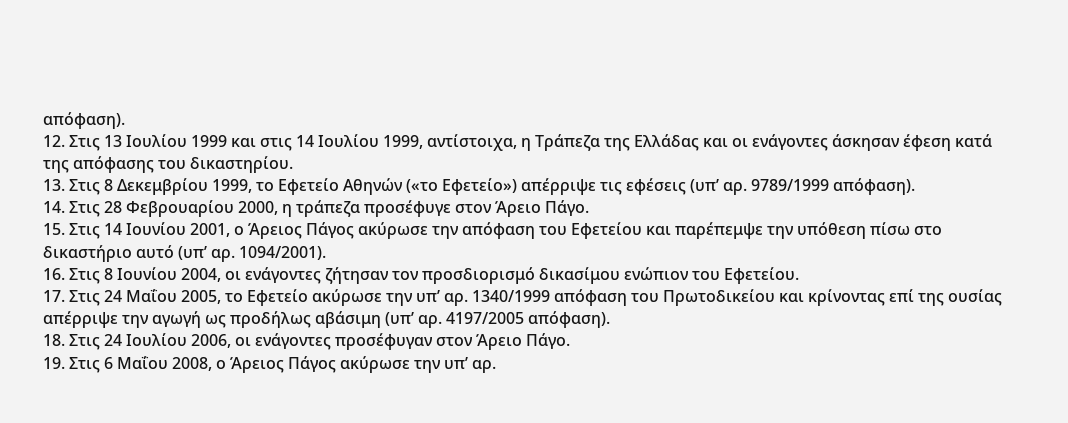απόφαση).
12. Στις 13 Ιουλίου 1999 και στις 14 Ιουλίου 1999, αντίστοιχα, η Τράπεζα της Ελλάδας και οι ενάγοντες άσκησαν έφεση κατά της απόφασης του δικαστηρίου.
13. Στις 8 Δεκεμβρίου 1999, το Εφετείο Αθηνών («το Εφετείο») απέρριψε τις εφέσεις (υπ’ αρ. 9789/1999 απόφαση).
14. Στις 28 Φεβρουαρίου 2000, η τράπεζα προσέφυγε στον Άρειο Πάγο.
15. Στις 14 Ιουνίου 2001, ο Άρειος Πάγος ακύρωσε την απόφαση του Εφετείου και παρέπεμψε την υπόθεση πίσω στο δικαστήριο αυτό (υπ’ αρ. 1094/2001).
16. Στις 8 Ιουνίου 2004, οι ενάγοντες ζήτησαν τον προσδιορισμό δικασίμου ενώπιον του Εφετείου.
17. Στις 24 Μαΐου 2005, το Εφετείο ακύρωσε την υπ’ αρ. 1340/1999 απόφαση του Πρωτοδικείου και κρίνοντας επί της ουσίας απέρριψε την αγωγή ως προδήλως αβάσιμη (υπ’ αρ. 4197/2005 απόφαση).
18. Στις 24 Ιουλίου 2006, οι ενάγοντες προσέφυγαν στον Άρειο Πάγο.
19. Στις 6 Μαΐου 2008, ο Άρειος Πάγος ακύρωσε την υπ’ αρ.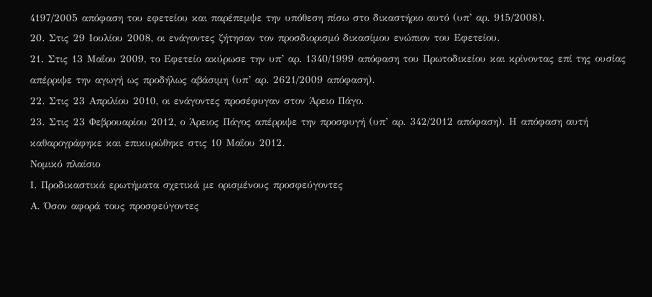4197/2005 απόφαση του εφετείου και παρέπεμψε την υπόθεση πίσω στο δικαστήριο αυτό (υπ’ αρ. 915/2008).
20. Στις 29 Ιουλίου 2008, οι ενάγοντες ζήτησαν τον προσδιορισμό δικασίμου ενώπιον του Εφετείου.
21. Στις 13 Μαΐου 2009, το Εφετείο ακύρωσε την υπ’ αρ. 1340/1999 απόφαση του Πρωτοδικείου και κρίνοντας επί της ουσίας απέρριψε την αγωγή ως προδήλως αβάσιμη (υπ’ αρ. 2621/2009 απόφαση).
22. Στις 23 Απριλίου 2010, οι ενάγοντες προσέφυγαν στον Άρειο Πάγο.
23. Στις 23 Φεβρουαρίου 2012, ο Άρειος Πάγος απέρριψε την προσφυγή (υπ’ αρ. 342/2012 απόφαση). Η απόφαση αυτή καθαρογράφηκε και επικυρώθηκε στις 10 Μαΐου 2012.
Νομικό πλαίσιο
Ι. Προδικαστικά ερωτήματα σχετικά με ορισμένους προσφεύγοντες
Α. Όσον αφορά τους προσφεύγοντες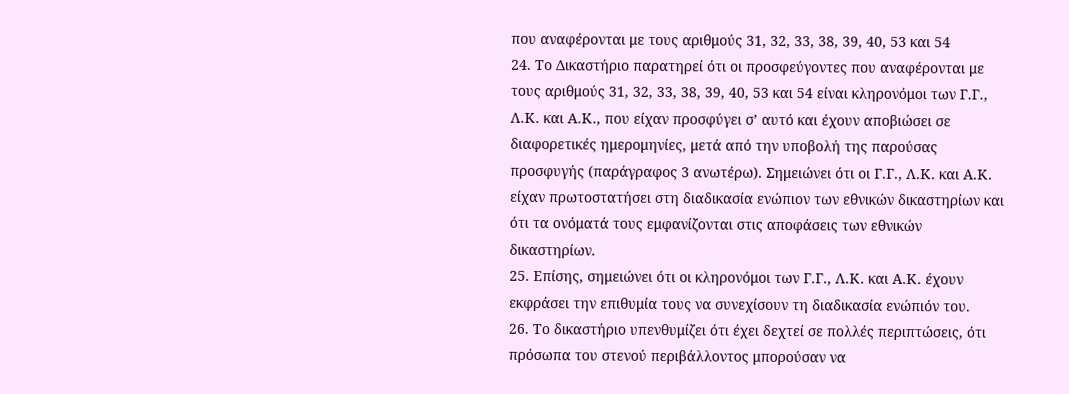που αναφέρονται με τους αριθμούς 31, 32, 33, 38, 39, 40, 53 και 54
24. Το Δικαστήριο παρατηρεί ότι οι προσφεύγοντες που αναφέρονται με τους αριθμούς 31, 32, 33, 38, 39, 40, 53 και 54 είναι κληρονόμοι των Γ.Γ., Λ.Κ. και Α.Κ., που είχαν προσφύγει σ’ αυτό και έχουν αποβιώσει σε διαφορετικές ημερομηνίες, μετά από την υποβολή της παρούσας προσφυγής (παράγραφος 3 ανωτέρω). Σημειώνει ότι οι Γ.Γ., Λ.Κ. και Α.Κ. είχαν πρωτοστατήσει στη διαδικασία ενώπιον των εθνικών δικαστηρίων και ότι τα ονόματά τους εμφανίζονται στις αποφάσεις των εθνικών δικαστηρίων.
25. Επίσης, σημειώνει ότι οι κληρονόμοι των Γ.Γ., Λ.Κ. και Α.Κ. έχουν εκφράσει την επιθυμία τους να συνεχίσουν τη διαδικασία ενώπιόν του.
26. Το δικαστήριο υπενθυμίζει ότι έχει δεχτεί σε πολλές περιπτώσεις, ότι πρόσωπα του στενού περιβάλλοντος μπορούσαν να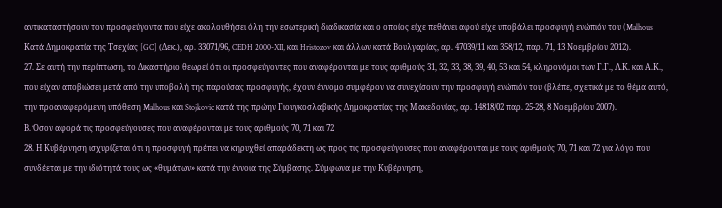αντικαταστήσουν τον προσφεύγοντα που είχε ακολουθήσει όλη την εσωτερική διαδικασία και ο οποίος είχε πεθάνει αφού είχε υποβάλει προσφυγή ενώπιόν του (Malhous Κατά Δημοκρατία της Τσεχίας [GC] (Δεκ.), αρ. 33071/96, CEDH 2000-XII, και Hristozov και άλλων κατά Βουλγαρίας, αρ. 47039/11 και 358/12, παρ. 71, 13 Νοεμβρίου 2012).
27. Σε αυτή την περίπτωση, το Δικαστήριο θεωρεί ότι οι προσφεύγοντες που αναφέρονται με τους αριθμούς 31, 32, 33, 38, 39, 40, 53 και 54, κληρονόμοι των Γ.Γ., Λ.Κ. και Α.Κ., που είχαν αποβιώσει μετά από την υποβολή της παρούσας προσφυγής, έχουν έννομο συμφέρον να συνεχίσουν την προσφυγή ενώπιόν του (βλέπε, σχετικά με το θέμα αυτό, την προαναφερόμενη υπόθεση Malhous και Stojkovic κατά της πρώην Γιουγκοσλαβικής Δημοκρατίας της Μακεδονίας, αρ. 14818/02 παρ. 25-28, 8 Νοεμβρίου 2007).
Β. Όσον αφορά τις προσφεύγουσες που αναφέρονται με τους αριθμούς 70, 71 και 72
28. Η Κυβέρνηση ισχυρίζεται ότι η προσφυγή πρέπει να κηρυχθεί απαράδεκτη ως προς τις προσφεύγουσες που αναφέρονται με τους αριθμούς 70, 71 και 72 για λόγο που συνδέεται με την ιδιότητά τους ως «θυμάτων» κατά την έννοια της Σύμβασης. Σύμφωνα με την Κυβέρνηση,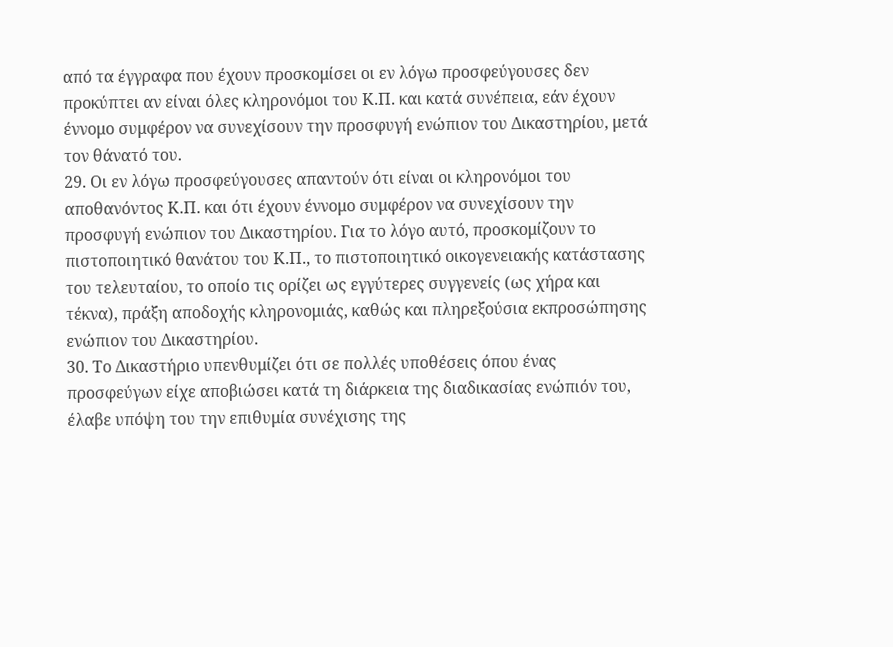από τα έγγραφα που έχουν προσκομίσει οι εν λόγω προσφεύγουσες δεν προκύπτει αν είναι όλες κληρονόμοι του Κ.Π. και κατά συνέπεια, εάν έχουν έννομο συμφέρον να συνεχίσουν την προσφυγή ενώπιον του Δικαστηρίου, μετά τον θάνατό του.
29. Οι εν λόγω προσφεύγουσες απαντούν ότι είναι οι κληρονόμοι του αποθανόντος Κ.Π. και ότι έχουν έννομο συμφέρον να συνεχίσουν την προσφυγή ενώπιον του Δικαστηρίου. Για το λόγο αυτό, προσκομίζουν το πιστοποιητικό θανάτου του Κ.Π., το πιστοποιητικό οικογενειακής κατάστασης του τελευταίου, το οποίο τις ορίζει ως εγγύτερες συγγενείς (ως χήρα και τέκνα), πράξη αποδοχής κληρονομιάς, καθώς και πληρεξούσια εκπροσώπησης ενώπιον του Δικαστηρίου.
30. Το Δικαστήριο υπενθυμίζει ότι σε πολλές υποθέσεις όπου ένας προσφεύγων είχε αποβιώσει κατά τη διάρκεια της διαδικασίας ενώπιόν του, έλαβε υπόψη του την επιθυμία συνέχισης της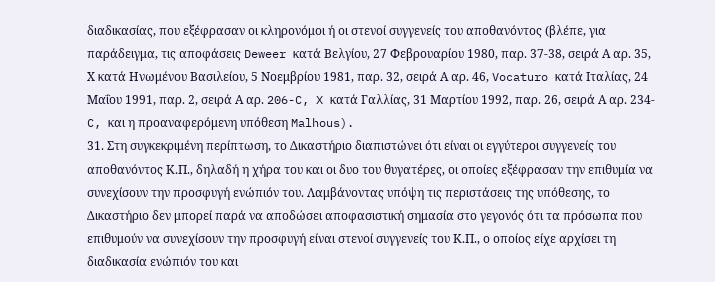διαδικασίας, που εξέφρασαν οι κληρονόμοι ή οι στενοί συγγενείς του αποθανόντος (βλέπε, για παράδειγμα, τις αποφάσεις Deweer κατά Βελγίου, 27 Φεβρουαρίου 1980, παρ. 37-38, σειρά Α αρ. 35, Χ κατά Ηνωμένου Βασιλείου, 5 Νοεμβρίου 1981, παρ. 32, σειρά Α αρ. 46, Vocaturo κατά Ιταλίας, 24 Μαΐου 1991, παρ. 2, σειρά Α αρ. 206-C, X κατά Γαλλίας, 31 Μαρτίου 1992, παρ. 26, σειρά Α αρ. 234-C, και η προαναφερόμενη υπόθεση Malhous).
31. Στη συγκεκριμένη περίπτωση, το Δικαστήριο διαπιστώνει ότι είναι οι εγγύτεροι συγγενείς του αποθανόντος Κ.Π., δηλαδή η χήρα του και οι δυο του θυγατέρες, οι οποίες εξέφρασαν την επιθυμία να συνεχίσουν την προσφυγή ενώπιόν του. Λαμβάνοντας υπόψη τις περιστάσεις της υπόθεσης, το Δικαστήριο δεν μπορεί παρά να αποδώσει αποφασιστική σημασία στο γεγονός ότι τα πρόσωπα που επιθυμούν να συνεχίσουν την προσφυγή είναι στενοί συγγενείς του Κ.Π., ο οποίος είχε αρχίσει τη διαδικασία ενώπιόν του και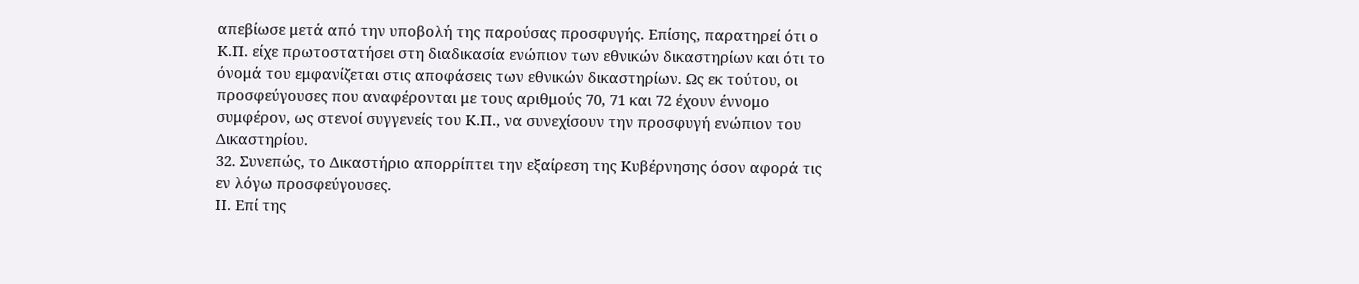απεβίωσε μετά από την υποβολή της παρούσας προσφυγής. Επίσης, παρατηρεί ότι ο Κ.Π. είχε πρωτοστατήσει στη διαδικασία ενώπιον των εθνικών δικαστηρίων και ότι το όνομά του εμφανίζεται στις αποφάσεις των εθνικών δικαστηρίων. Ως εκ τούτου, οι προσφεύγουσες που αναφέρονται με τους αριθμούς 70, 71 και 72 έχουν έννομο συμφέρον, ως στενοί συγγενείς του Κ.Π., να συνεχίσουν την προσφυγή ενώπιον του Δικαστηρίου.
32. Συνεπώς, το Δικαστήριο απορρίπτει την εξαίρεση της Κυβέρνησης όσον αφορά τις εν λόγω προσφεύγουσες.
ΙΙ. Επί της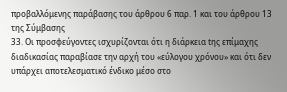προβαλλόμενης παράβασης του άρθρου 6 παρ. 1 και του άρθρου 13 της Σύμβασης
33. Οι προσφεύγοντες ισχυρίζονται ότι η διάρκεια tης επίμαχης διαδικασίας παραβίασε την αρχή του «εύλογου χρόνου» και ότι δεν υπάρχει αποτελεσματικό ένδικο μέσο στο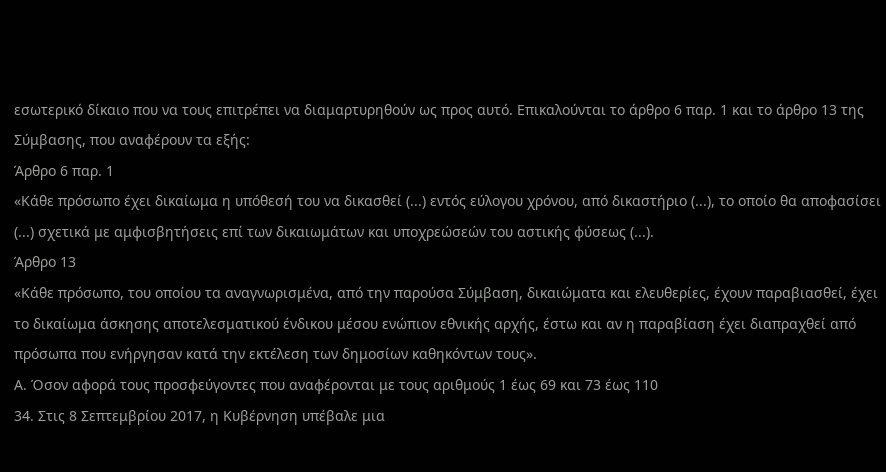εσωτερικό δίκαιο που να τους επιτρέπει να διαμαρτυρηθούν ως προς αυτό. Επικαλούνται το άρθρο 6 παρ. 1 και το άρθρο 13 της Σύμβασης, που αναφέρουν τα εξής:
Άρθρο 6 παρ. 1
«Κάθε πρόσωπο έχει δικαίωμα η υπόθεσή του να δικασθεί (...) εντός εύλογου χρόνου, από δικαστήριο (...), το οποίο θα αποφασίσει (...) σχετικά με αμφισβητήσεις επί των δικαιωμάτων και υποχρεώσεών του αστικής φύσεως (...).
Άρθρο 13
«Κάθε πρόσωπο, του οποίου τα αναγνωρισμένα, από την παρούσα Σύμβαση, δικαιώματα και ελευθερίες, έχουν παραβιασθεί, έχει το δικαίωμα άσκησης αποτελεσματικού ένδικου μέσου ενώπιον εθνικής αρχής, έστω και αν η παραβίαση έχει διαπραχθεί από πρόσωπα που ενήργησαν κατά την εκτέλεση των δημοσίων καθηκόντων τους».
Α. Όσον αφορά τους προσφεύγοντες που αναφέρονται με τους αριθμούς 1 έως 69 και 73 έως 110
34. Στις 8 Σεπτεμβρίου 2017, η Κυβέρνηση υπέβαλε μια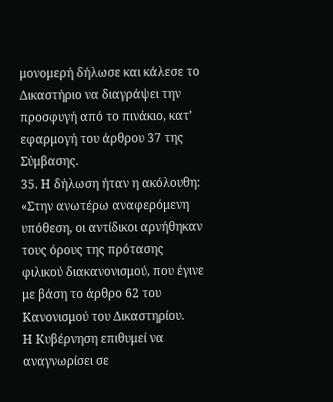μονομερή δήλωσε και κάλεσε το Δικαστήριο να διαγράψει την προσφυγή από το πινάκιο, κατ’ εφαρμογή του άρθρου 37 της Σύμβασης.
35. Η δήλωση ήταν η ακόλουθη:
«Στην ανωτέρω αναφερόμενη υπόθεση, οι αντίδικοι αρνήθηκαν τους όρους της πρότασης φιλικού διακανονισμού, που έγινε με βάση το άρθρο 62 του Κανονισμού του Δικαστηρίου.
Η Κυβέρνηση επιθυμεί να αναγνωρίσει σε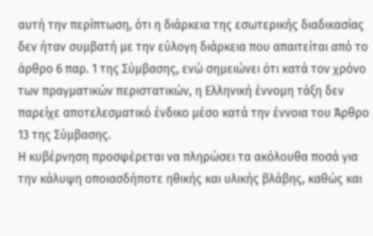αυτή την περίπτωση, ότι η διάρκεια της εσωτερικής διαδικασίας δεν ήταν συμβατή με την εύλογη διάρκεια που απαιτείται από το άρθρο 6 παρ. 1 της Σύμβασης, ενώ σημειώνει ότι κατά τον χρόνο των πραγματικών περιστατικών, η Ελληνική έννομη τάξη δεν παρείχε αποτελεσματικό ένδικο μέσο κατά την έννοια του Άρθρο 13 της Σύμβασης.
Η κυβέρνηση προσφέρεται να πληρώσει τα ακόλουθα ποσά για την κάλυψη οποιασδήποτε ηθικής και υλικής βλάβης, καθώς και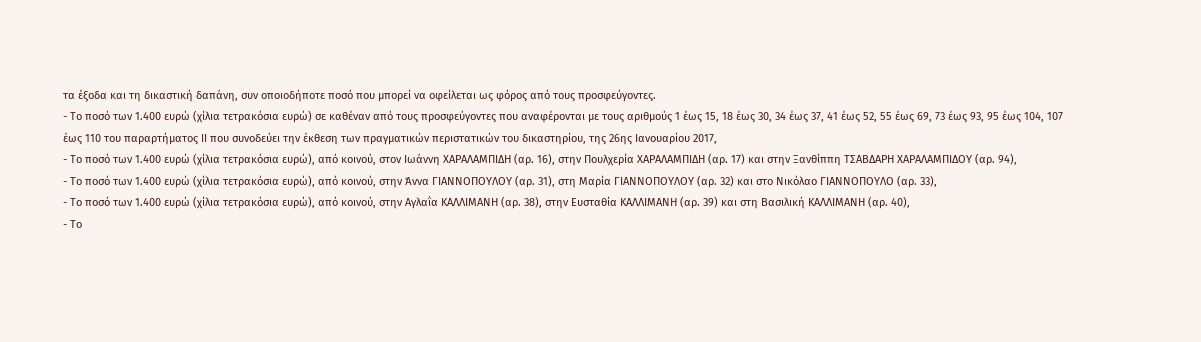τα έξοδα και τη δικαστική δαπάνη, συν οποιοδήποτε ποσό που μπορεί να οφείλεται ως φόρος από τους προσφεύγοντες.
- Το ποσό των 1.400 ευρώ (χίλια τετρακόσια ευρώ) σε καθέναν από τους προσφεύγοντες που αναφέρονται με τους αριθμούς 1 έως 15, 18 έως 30, 34 έως 37, 41 έως 52, 55 έως 69, 73 έως 93, 95 έως 104, 107 έως 110 του παραρτήματος ΙΙ που συνοδεύει την έκθεση των πραγματικών περιστατικών του δικαστηρίου, της 26ης Ιανουαρίου 2017,
- Το ποσό των 1.400 ευρώ (χίλια τετρακόσια ευρώ), από κοινού, στον Ιωάννη ΧΑΡΑΛΑΜΠΙΔΗ (αρ. 16), στην Πουλχερία ΧΑΡΑΛΑΜΠΙΔΗ (αρ. 17) και στην Ξανθίππη ΤΣΑΒΔΑΡΗ ΧΑΡΑΛΑΜΠΙΔΟΥ (αρ. 94),
- Το ποσό των 1.400 ευρώ (χίλια τετρακόσια ευρώ), από κοινού, στην Άννα ΓΙΑΝΝΟΠΟΥΛΟΥ (αρ. 31), στη Μαρία ΓΙΑΝΝΟΠΟΥΛΟΥ (αρ. 32) και στο Νικόλαο ΓΙΑΝΝΟΠΟΥΛΟ (αρ. 33),
- Το ποσό των 1.400 ευρώ (χίλια τετρακόσια ευρώ), από κοινού, στην Αγλαΐα ΚΑΛΛΙΜΑΝΗ (αρ. 38), στην Ευσταθία ΚΑΛΛΙΜΑΝΗ (αρ. 39) και στη Βασιλική ΚΑΛΛΙΜΑΝΗ (αρ. 40),
- Το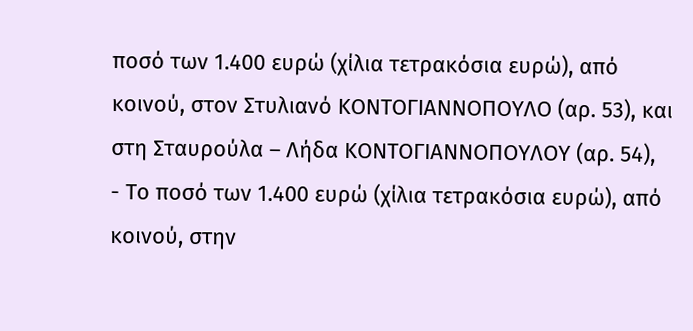ποσό των 1.400 ευρώ (χίλια τετρακόσια ευρώ), από κοινού, στον Στυλιανό ΚΟΝΤΟΓΙΑΝΝΟΠΟΥΛΟ (αρ. 53), και στη Σταυρούλα – Λήδα ΚΟΝΤΟΓΙΑΝΝΟΠΟΥΛΟΥ (αρ. 54),
- Το ποσό των 1.400 ευρώ (χίλια τετρακόσια ευρώ), από κοινού, στην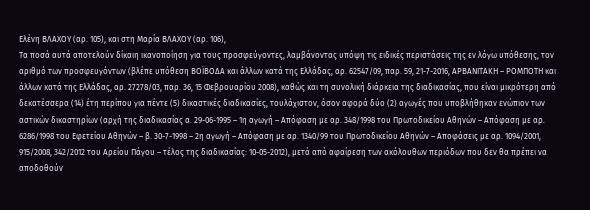Ελένη ΒΛΑΧΟΥ (αρ. 105), και στη Μαρία ΒΛΑΧΟΥ (αρ. 106),
Τα ποσά αυτά αποτελούν δίκαιη ικανοποίηση για τους προσφεύγοντες, λαμβάνοντας υπόψη τις ειδικές περιστάσεις της εν λόγω υπόθεσης, τον αριθμό των προσφευγόντων (βλέπε υπόθεση ΒΟΪΒΟΔΑ και άλλων κατά της Ελλάδας, αρ. 62547/09, παρ. 59, 21-7-2016, ΑΡΒΑΝΙΤΑΚΗ – ΡΟΜΠΟΤΗ και άλλων κατά της Ελλάδας, αρ. 27278/03, παρ. 36, 15 Φεβρουαρίου 2008), καθώς και τη συνολική διάρκεια της διαδικασίας, που είναι μικρότερη από δεκατέσσερα (14) έτη περίπου για πέντε (5) δικαστικές διαδικασίες, τουλάχιστον, όσον αφορά δύο (2) αγωγές που υποβλήθηκαν ενώπιον των αστικών δικαστηρίων (αρχή της διαδικασίας α. 29-06-1995 – 1η αγωγή – Απόφαση με αρ. 348/1998 του Πρωτοδικείου Αθηνών – Απόφαση με αρ. 6286/1998 του Εφετείου Αθηνών – β. 30-7-1998 – 2η αγωγή – Απόφαση με αρ. 1340/99 του Πρωτοδικείου Αθηνών – Αποφάσεις με αρ. 1094/2001, 915/2008, 342/2012 του Αρείου Πάγου – τέλος της διαδικασίας: 10-05-2012), μετά από αφαίρεση των ακόλουθων περιόδων που δεν θα πρέπει να αποδοθούν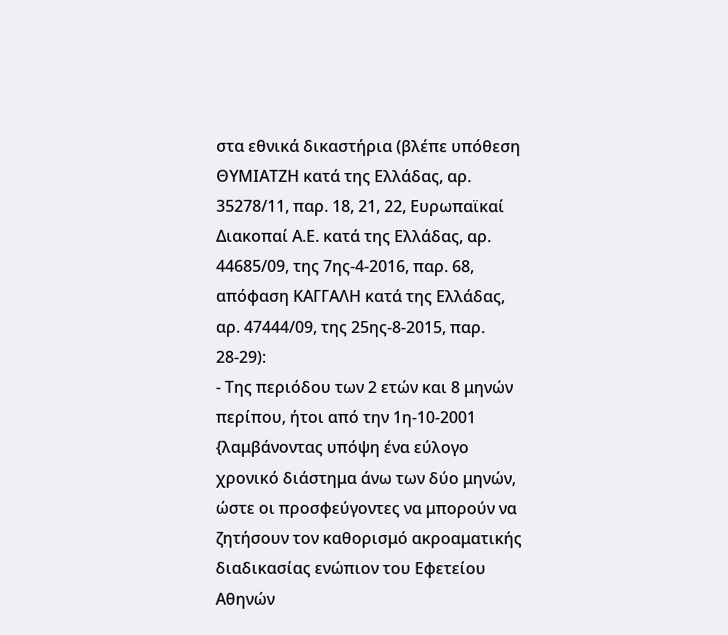στα εθνικά δικαστήρια (βλέπε υπόθεση ΘΥΜΙΑΤΖΗ κατά της Ελλάδας, αρ. 35278/11, παρ. 18, 21, 22, Ευρωπαϊκαί Διακοπαί Α.Ε. κατά της Ελλάδας, αρ. 44685/09, της 7ης-4-2016, παρ. 68, απόφαση ΚΑΓΓΑΛΗ κατά της Ελλάδας, αρ. 47444/09, της 25ης-8-2015, παρ. 28-29):
- Της περιόδου των 2 ετών και 8 μηνών περίπου, ήτοι από την 1η-10-2001 {λαμβάνοντας υπόψη ένα εύλογο χρονικό διάστημα άνω των δύο μηνών, ώστε οι προσφεύγοντες να μπορούν να ζητήσουν τον καθορισμό ακροαματικής διαδικασίας ενώπιον του Εφετείου Αθηνών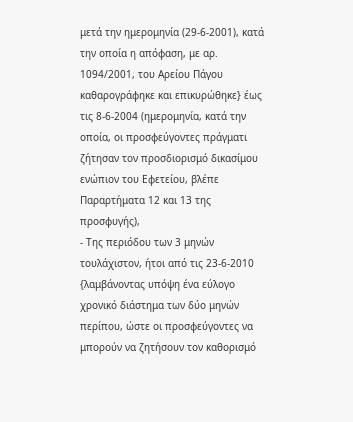μετά την ημερομηνία (29-6-2001), κατά την οποία η απόφαση, με αρ. 1094/2001, του Αρείου Πάγου καθαρογράφηκε και επικυρώθηκε} έως τις 8-6-2004 (ημερομηνία, κατά την οποία, οι προσφεύγοντες πράγματι ζήτησαν τον προσδιορισμό δικασίμου ενώπιον του Εφετείου, βλέπε Παραρτήματα 12 και 13 της προσφυγής),
- Της περιόδου των 3 μηνών τουλάχιστον, ήτοι από τις 23-6-2010 {λαμβάνοντας υπόψη ένα εύλογο χρονικό διάστημα των δύο μηνών περίπου, ώστε οι προσφεύγοντες να μπορούν να ζητήσουν τον καθορισμό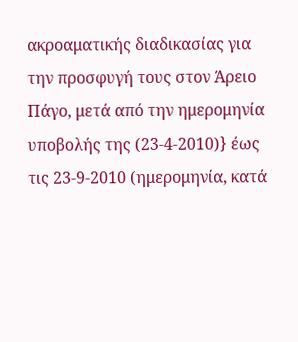ακροαματικής διαδικασίας για την προσφυγή τους στον Άρειο Πάγο, μετά από την ημερομηνία υποβολής της (23-4-2010)} έως τις 23-9-2010 (ημερομηνία, κατά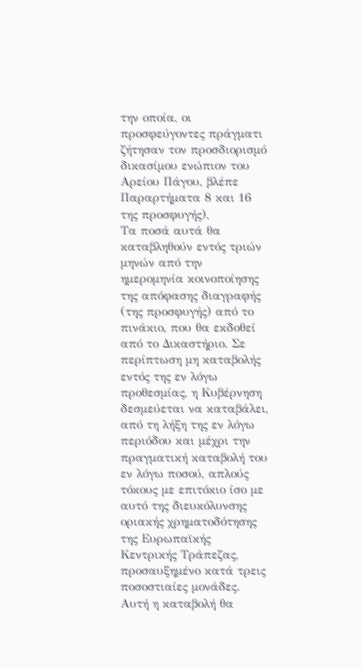την οποία, οι προσφεύγοντες πράγματι ζήτησαν τον προσδιορισμό δικασίμου ενώπιον του Αρείου Πάγου, βλέπε Παραρτήματα 8 και 16 της προσφυγής),
Τα ποσά αυτά θα καταβληθούν εντός τριών μηνών από την ημερομηνία κοινοποίησης της απόφασης διαγραφής (της προσφυγής) από το πινάκιο, που θα εκδοθεί από το Δικαστήριο. Σε περίπτωση μη καταβολής εντός της εν λόγω προθεσμίας, η Κυβέρνηση δεσμεύεται να καταβάλει, από τη λήξη της εν λόγω περιόδου και μέχρι την πραγματική καταβολή του εν λόγω ποσού, απλούς τόκους με επιτόκιο ίσο με αυτό της διευκόλυνσης οριακής χρηματοδότησης της Ευρωπαϊκής Κεντρικής Τράπεζας, προσαυξημένο κατά τρεις ποσοστιαίες μονάδες. Αυτή η καταβολή θα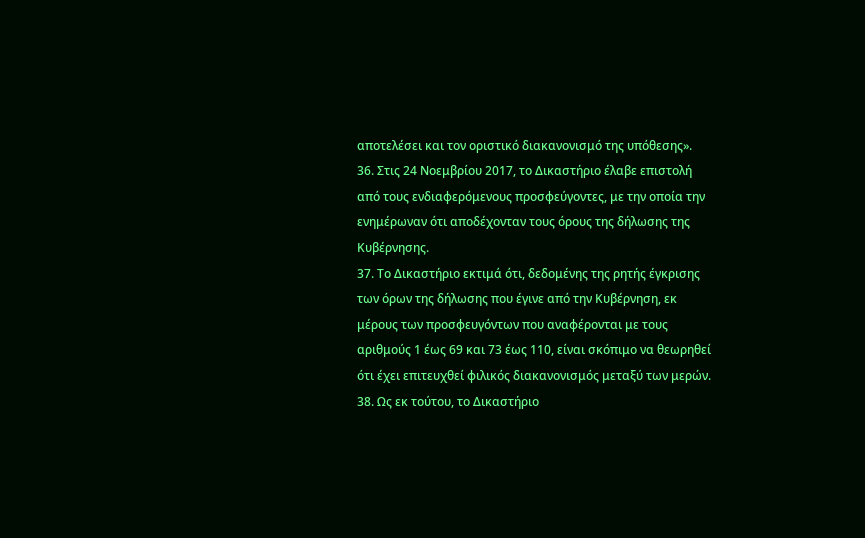αποτελέσει και τον οριστικό διακανονισμό της υπόθεσης».
36. Στις 24 Νοεμβρίου 2017, το Δικαστήριο έλαβε επιστολή από τους ενδιαφερόμενους προσφεύγοντες, με την οποία την ενημέρωναν ότι αποδέχονταν τους όρους της δήλωσης της Κυβέρνησης.
37. Το Δικαστήριο εκτιμά ότι, δεδομένης της ρητής έγκρισης των όρων της δήλωσης που έγινε από την Κυβέρνηση, εκ μέρους των προσφευγόντων που αναφέρονται με τους αριθμούς 1 έως 69 και 73 έως 110, είναι σκόπιμο να θεωρηθεί ότι έχει επιτευχθεί φιλικός διακανονισμός μεταξύ των μερών.
38. Ως εκ τούτου, το Δικαστήριο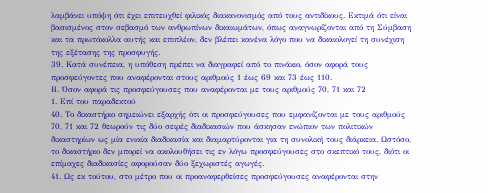λαμβάνει υπόψη ότι έχει επιτευχθεί φιλικός διακανονισμός από τους αντιδίκους. Εκτιμά ότι είναι βασισμένος στον σεβασμό των ανθρωπίνων δικαιωμάτων, όπως αναγνωρίζονται από τη Σύμβαση και τα πρωτόκολλα αυτής και επιπλέον, δεν βλέπει κανένα λόγο που να δικαιολογεί τη συνέχιση της εξέτασης της προσφυγής.
39. Κατά συνέπεια, η υπόθεση πρέπει να διαγραφεί από το πινάκιο, όσον αφορά τους προσφεύγοντες που αναφέρονται στους αριθμούς 1 έως 69 και 73 έως 110.
Β. Όσον αφορά τις προσφεύγουσες που αναφέρονται με τους αριθμούς 70, 71 και 72
1. Επί του παραδεκτού
40. Το δικαστήριο σημειώνει εξαρχής ότι οι προσφεύγουσες που εμφανίζονται με τους αριθμούς 70, 71 και 72 θεωρούν τις δύο σειρές διαδικασιών που άσκησαν ενώπιον των πολιτικών δικαστηρίων ως μία ενιαία διαδικασία και διαμαρτύρονται για τη συνολική τους διάρκεια. Ωστόσο, το δικαστήριο δεν μπορεί να ακολουθήσει τις εν λόγω προσφεύγουσες στο σκεπτικό τους, διότι οι επίμαχες διαδικασίες αφορούσαν δύο ξεχωριστές αγωγές.
41. Ως εκ τούτου, στο μέτρο που οι προαναφερθείσες προσφεύγουσες αναφέρονται στην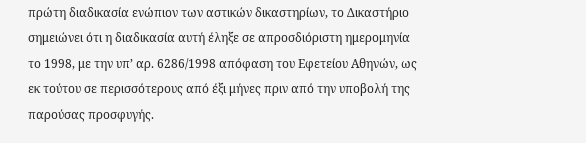πρώτη διαδικασία ενώπιον των αστικών δικαστηρίων, το Δικαστήριο σημειώνει ότι η διαδικασία αυτή έληξε σε απροσδιόριστη ημερομηνία το 1998, με την υπ’ αρ. 6286/1998 απόφαση του Εφετείου Αθηνών, ως εκ τούτου σε περισσότερους από έξι μήνες πριν από την υποβολή της παρούσας προσφυγής.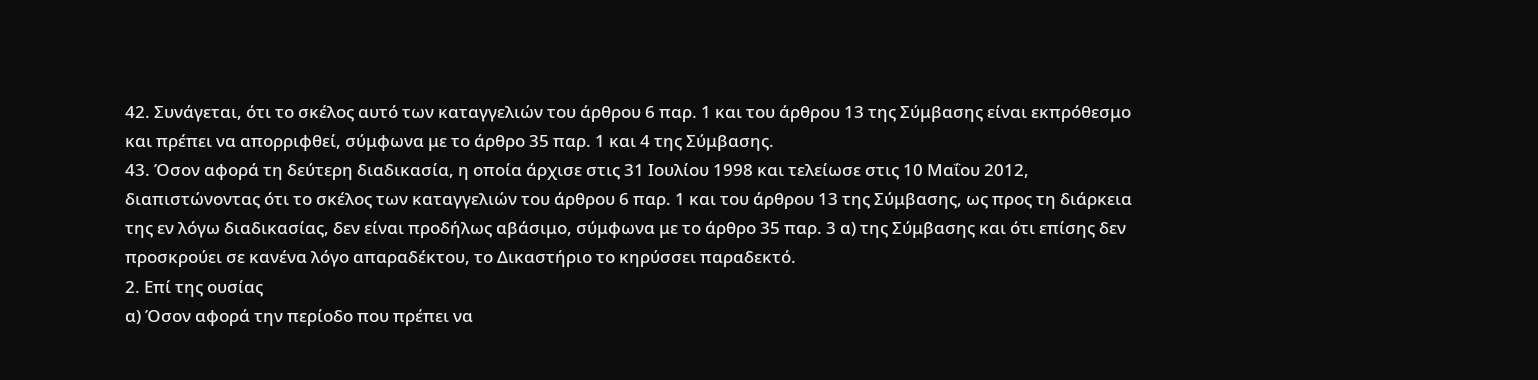42. Συνάγεται, ότι το σκέλος αυτό των καταγγελιών του άρθρου 6 παρ. 1 και του άρθρου 13 της Σύμβασης είναι εκπρόθεσμο και πρέπει να απορριφθεί, σύμφωνα με το άρθρο 35 παρ. 1 και 4 της Σύμβασης.
43. Όσον αφορά τη δεύτερη διαδικασία, η οποία άρχισε στις 31 Ιουλίου 1998 και τελείωσε στις 10 Μαΐου 2012, διαπιστώνοντας ότι το σκέλος των καταγγελιών του άρθρου 6 παρ. 1 και του άρθρου 13 της Σύμβασης, ως προς τη διάρκεια της εν λόγω διαδικασίας, δεν είναι προδήλως αβάσιμο, σύμφωνα με το άρθρο 35 παρ. 3 α) της Σύμβασης και ότι επίσης δεν προσκρούει σε κανένα λόγο απαραδέκτου, το Δικαστήριο το κηρύσσει παραδεκτό.
2. Επί της ουσίας
α) Όσον αφορά την περίοδο που πρέπει να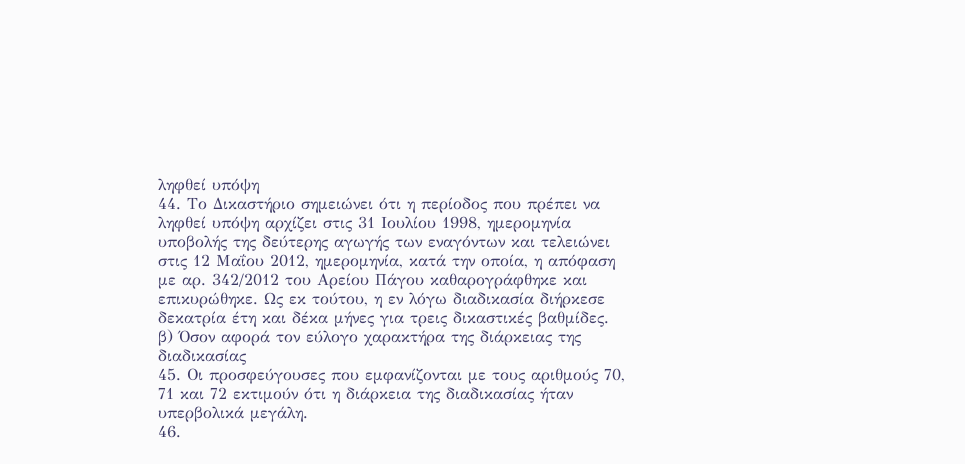ληφθεί υπόψη
44. Το Δικαστήριο σημειώνει ότι η περίοδος που πρέπει να ληφθεί υπόψη αρχίζει στις 31 Ιουλίου 1998, ημερομηνία υποβολής της δεύτερης αγωγής των εναγόντων και τελειώνει στις 12 Μαΐου 2012, ημερομηνία, κατά την οποία, η απόφαση με αρ. 342/2012 του Αρείου Πάγου καθαρογράφθηκε και επικυρώθηκε. Ως εκ τούτου, η εν λόγω διαδικασία διήρκεσε δεκατρία έτη και δέκα μήνες για τρεις δικαστικές βαθμίδες.
β) Όσον αφορά τον εύλογο χαρακτήρα της διάρκειας της διαδικασίας
45. Οι προσφεύγουσες που εμφανίζονται με τους αριθμούς 70, 71 και 72 εκτιμούν ότι η διάρκεια της διαδικασίας ήταν υπερβολικά μεγάλη.
46.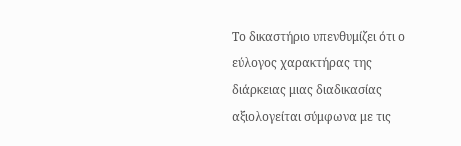Το δικαστήριο υπενθυμίζει ότι ο εύλογος χαρακτήρας της διάρκειας μιας διαδικασίας αξιολογείται σύμφωνα με τις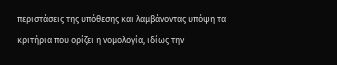περιστάσεις της υπόθεσης και λαμβάνοντας υπόψη τα κριτήρια που ορίζει η νομολογία, ιδίως την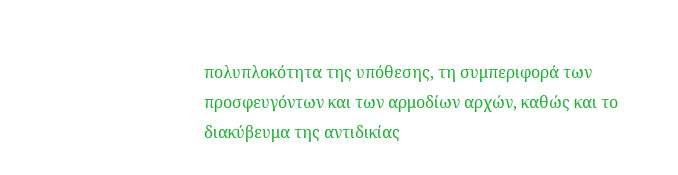πολυπλοκότητα της υπόθεσης, τη συμπεριφορά των προσφευγόντων και των αρμοδίων αρχών, καθώς και το διακύβευμα της αντιδικίας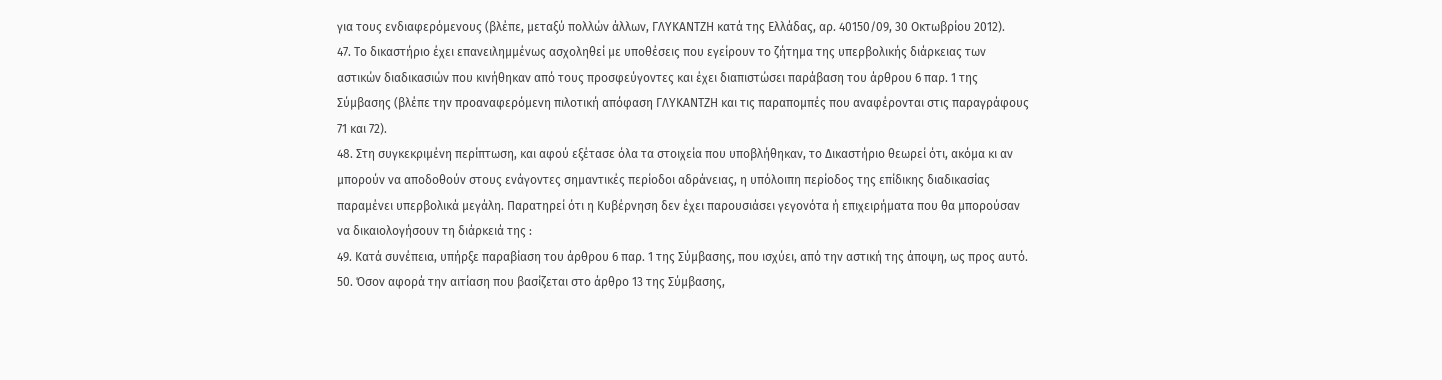για τους ενδιαφερόμενους (βλέπε, μεταξύ πολλών άλλων, ΓΛΥΚΑΝΤΖΗ κατά της Ελλάδας, αρ. 40150/09, 30 Οκτωβρίου 2012).
47. Το δικαστήριο έχει επανειλημμένως ασχοληθεί με υποθέσεις που εγείρουν το ζήτημα της υπερβολικής διάρκειας των αστικών διαδικασιών που κινήθηκαν από τους προσφεύγοντες και έχει διαπιστώσει παράβαση του άρθρου 6 παρ. 1 της Σύμβασης (βλέπε την προαναφερόμενη πιλοτική απόφαση ΓΛΥΚΑΝΤΖΗ και τις παραπομπές που αναφέρονται στις παραγράφους 71 και 72).
48. Στη συγκεκριμένη περίπτωση, και αφού εξέτασε όλα τα στοιχεία που υποβλήθηκαν, το Δικαστήριο θεωρεί ότι, ακόμα κι αν μπορούν να αποδοθούν στους ενάγοντες σημαντικές περίοδοι αδράνειας, η υπόλοιπη περίοδος της επίδικης διαδικασίας παραμένει υπερβολικά μεγάλη. Παρατηρεί ότι η Κυβέρνηση δεν έχει παρουσιάσει γεγονότα ή επιχειρήματα που θα μπορούσαν να δικαιολογήσουν τη διάρκειά της :
49. Κατά συνέπεια, υπήρξε παραβίαση του άρθρου 6 παρ. 1 της Σύμβασης, που ισχύει, από την αστική της άποψη, ως προς αυτό.
50. Όσον αφορά την αιτίαση που βασίζεται στο άρθρο 13 της Σύμβασης,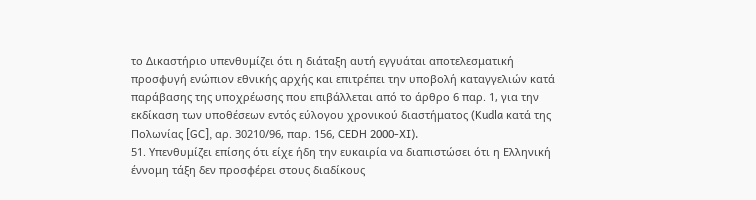το Δικαστήριο υπενθυμίζει ότι η διάταξη αυτή εγγυάται αποτελεσματική προσφυγή ενώπιον εθνικής αρχής και επιτρέπει την υποβολή καταγγελιών κατά παράβασης της υποχρέωσης που επιβάλλεται από το άρθρο 6 παρ. 1, για την εκδίκαση των υποθέσεων εντός εύλογου χρονικού διαστήματος (Kudla κατά της Πολωνίας [GC], αρ. 30210/96, παρ. 156, CEDH 2000-XI).
51. Υπενθυμίζει επίσης ότι είχε ήδη την ευκαιρία να διαπιστώσει ότι η Ελληνική έννομη τάξη δεν προσφέρει στους διαδίκους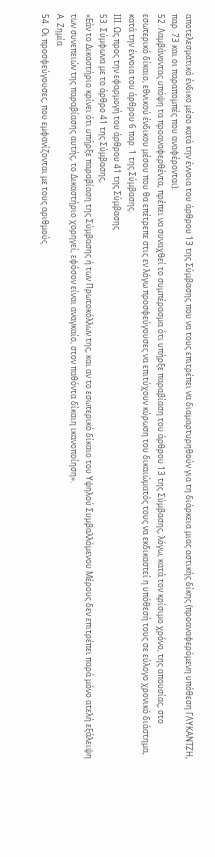αποτελεσματικό ένδικο μέσο κατά την έννοια του άρθρου 13 της Σύμβασης που να τους επιτρέπει να διαμαρτυρηθούν για τη διάρκεια μιας αστικής δίκης (προαναφερόμενη υπόθεση ΓΛΥΚΑΝΤΖΗ, παρ. 73 και οι παραπομπές που αναφέρονται).
52. Λαμβάνοντας υπόψη τα προαναφερθέντα, πρέπει να συναχθεί το συμπέρασμα ότι υπήρξε παραβίαση του άρθρου 13 της Σύμβασης, λόγω, κατά τον κρίσιμο χρόνο, της απουσίας, στο εσωτερικό δίκαιο, εθνικού ένδικου μέσου που θα επέτρεπε στις εν λόγω προσφεύγουσες να επιτύχουν κύρωση του δικαιώματός τους να εκδικαστεί η υπόθεσή τους σε εύλογο χρονικό διάστημα, κατά την έννοια του άρθρου 6 παρ. 1 της Σύμβασης.
ΙΙΙ. Ως προς την εφαρμογή του άρθρου 41 της Σύμβασης
53. Σύμφωνα με το άρθρο 41 της Σύμβασης,
«Εάν το Δικαστήριο κρίνει ότι υπήρξε παραβίαση της Σύμβασης ή των Πρωτοκόλλων της, και αν το εσωτερικό δίκαιο του Υψηλού Συμβαλλόμενου Μέρους δεν επιτρέπει παρά μόνο ατελή εξάλειψη των συνεπειών της παραβίασης αυτής, το Δικαστήριο χορηγεί, εφόσον είναι αναγκαίο, στον παθόντα δίκαιη ικανοποίηση».
Α. Ζημία
54. Οι προσφεύγουσες, που εμφανίζονται με τους αριθμούς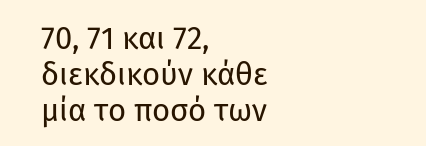70, 71 και 72, διεκδικούν κάθε μία το ποσό των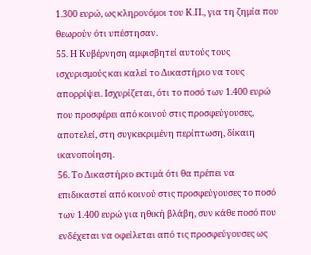1.300 ευρώ, ως κληρονόμοι του Κ.Π., για τη ζημία που θεωρούν ότι υπέστησαν.
55. Η Κυβέρνηση αμφισβητεί αυτούς τους ισχυρισμούς και καλεί το Δικαστήριο να τους απορρίψει. Ισχυρίζεται, ότι το ποσό των 1.400 ευρώ που προσφέρει από κοινού στις προσφεύγουσες, αποτελεί, στη συγκεκριμένη περίπτωση, δίκαιη ικανοποίηση.
56. Το Δικαστήριο εκτιμά ότι θα πρέπει να επιδικαστεί από κοινού στις προσφεύγουσες το ποσό των 1.400 ευρώ για ηθική βλάβη, συν κάθε ποσό που ενδέχεται να οφείλεται από τις προσφεύγουσες ως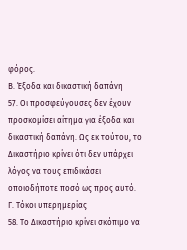φόρος.
Β. Έξοδα και δικαστική δαπάνη
57. Οι προσφεύγουσες δεν έχουν προσκομίσει αίτημα για έξοδα και δικαστική δαπάνη. Ως εκ τούτου, το Δικαστήριο κρίνει ότι δεν υπάρχει λόγος να τους επιδικάσει οποιοδήποτε ποσό ως προς αυτό.
Γ. Τόκοι υπερημερίας
58. Το Δικαστήριο κρίνει σκόπιμο να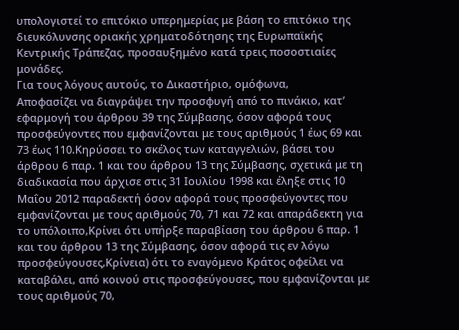υπολογιστεί το επιτόκιο υπερημερίας με βάση το επιτόκιο της διευκόλυνσης οριακής χρηματοδότησης της Ευρωπαϊκής Κεντρικής Τράπεζας, προσαυξημένο κατά τρεις ποσοστιαίες μονάδες.
Για τους λόγους αυτούς, το Δικαστήριο, ομόφωνα,
Αποφασίζει να διαγράψει την προσφυγή από το πινάκιο, κατ’ εφαρμογή του άρθρου 39 της Σύμβασης, όσον αφορά τους προσφεύγοντες που εμφανίζονται με τους αριθμούς 1 έως 69 και 73 έως 110.Κηρύσσει το σκέλος των καταγγελιών, βάσει του άρθρου 6 παρ. 1 και του άρθρου 13 της Σύμβασης, σχετικά με τη διαδικασία που άρχισε στις 31 Ιουλίου 1998 και έληξε στις 10 Μαΐου 2012 παραδεκτή όσον αφορά τους προσφεύγοντες που εμφανίζονται με τους αριθμούς 70, 71 και 72 και απαράδεκτη για το υπόλοιπο,Κρίνει ότι υπήρξε παραβίαση του άρθρου 6 παρ. 1 και του άρθρου 13 της Σύμβασης, όσον αφορά τις εν λόγω προσφεύγουσες,Κρίνεια) ότι το εναγόμενο Κράτος οφείλει να καταβάλει, από κοινού στις προσφεύγουσες, που εμφανίζονται με τους αριθμούς 70,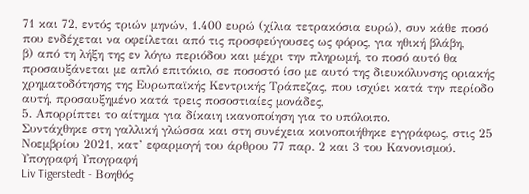71 και 72, εντός τριών μηνών, 1.400 ευρώ (χίλια τετρακόσια ευρώ), συν κάθε ποσό που ενδέχεται να οφείλεται από τις προσφεύγουσες ως φόρος, για ηθική βλάβη,
β) από τη λήξη της εν λόγω περιόδου και μέχρι την πληρωμή, το ποσό αυτό θα προσαυξάνεται με απλό επιτόκιο, σε ποσοστό ίσο με αυτό της διευκόλυνσης οριακής χρηματοδότησης της Ευρωπαϊκής Κεντρικής Τράπεζας, που ισχύει κατά την περίοδο αυτή, προσαυξημένο κατά τρεις ποσοστιαίες μονάδες,
5. Απορρίπτει το αίτημα για δίκαιη ικανοποίηση για το υπόλοιπο.
Συντάχθηκε στη γαλλική γλώσσα και στη συνέχεια κοινοποιήθηκε εγγράφως, στις 25 Νοεμβρίου 2021, κατ’ εφαρμογή του άρθρου 77 παρ. 2 και 3 του Κανονισμού.
Υπογραφή Υπογραφή
Liv Tigerstedt - Βοηθός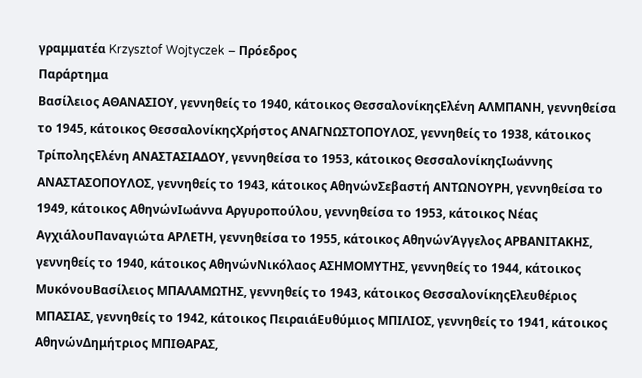γραμματέα Krzysztof Wojtyczek – Πρόεδρος
Παράρτημα
Βασίλειος ΑΘΑΝΑΣΙΟΥ, γεννηθείς το 1940, κάτοικος ΘεσσαλονίκηςΕλένη ΑΛΜΠΑΝΗ, γεννηθείσα το 1945, κάτοικος ΘεσσαλονίκηςΧρήστος ΑΝΑΓΝΩΣΤΟΠΟΥΛΟΣ, γεννηθείς το 1938, κάτοικος ΤρίποληςΕλένη ΑΝΑΣΤΑΣΙΑΔΟΥ, γεννηθείσα το 1953, κάτοικος ΘεσσαλονίκηςΙωάννης ΑΝΑΣΤΑΣΟΠΟΥΛΟΣ, γεννηθείς το 1943, κάτοικος ΑθηνώνΣεβαστή ΑΝΤΩΝΟΥΡΗ, γεννηθείσα το 1949, κάτοικος ΑθηνώνΙωάννα Αργυροπούλου, γεννηθείσα το 1953, κάτοικος Νέας ΑγχιάλουΠαναγιώτα ΑΡΛΕΤΗ, γεννηθείσα το 1955, κάτοικος ΑθηνώνΆγγελος ΑΡΒΑΝΙΤΑΚΗΣ, γεννηθείς το 1940, κάτοικος ΑθηνώνΝικόλαος ΑΣΗΜΟΜΥΤΗΣ, γεννηθείς το 1944, κάτοικος ΜυκόνουΒασίλειος ΜΠΑΛΑΜΩΤΗΣ, γεννηθείς το 1943, κάτοικος ΘεσσαλονίκηςΕλευθέριος ΜΠΑΣΙΑΣ, γεννηθείς το 1942, κάτοικος ΠειραιάΕυθύμιος ΜΠΙΛΙΟΣ, γεννηθείς το 1941, κάτοικος ΑθηνώνΔημήτριος ΜΠΙΘΑΡΑΣ,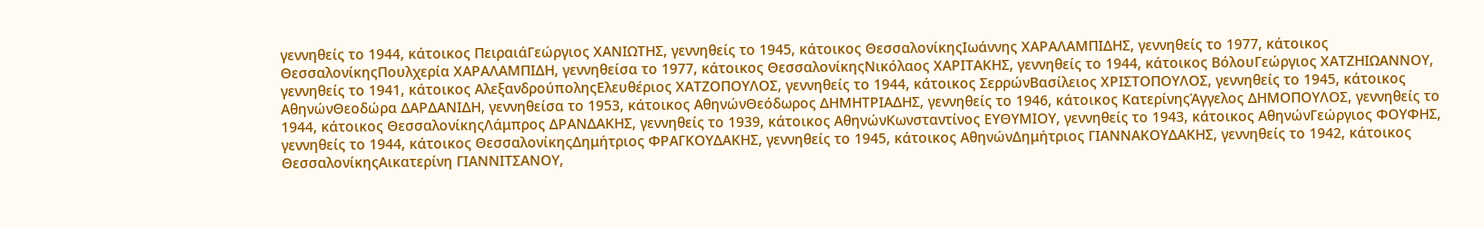γεννηθείς το 1944, κάτοικος ΠειραιάΓεώργιος ΧΑΝΙΩΤΗΣ, γεννηθείς το 1945, κάτοικος ΘεσσαλονίκηςΙωάννης ΧΑΡΑΛΑΜΠΙΔΗΣ, γεννηθείς το 1977, κάτοικος ΘεσσαλονίκηςΠουλχερία ΧΑΡΑΛΑΜΠΙΔΗ, γεννηθείσα το 1977, κάτοικος ΘεσσαλονίκηςΝικόλαος ΧΑΡΙΤΑΚΗΣ, γεννηθείς το 1944, κάτοικος ΒόλουΓεώργιος ΧΑΤΖΗΙΩΑΝΝΟΥ, γεννηθείς το 1941, κάτοικος ΑλεξανδρούποληςΕλευθέριος ΧΑΤΖΟΠΟΥΛΟΣ, γεννηθείς το 1944, κάτοικος ΣερρώνΒασίλειος ΧΡΙΣΤΟΠΟΥΛΟΣ, γεννηθείς το 1945, κάτοικος ΑθηνώνΘεοδώρα ΔΑΡΔΑΝΙΔΗ, γεννηθείσα το 1953, κάτοικος ΑθηνώνΘεόδωρος ΔΗΜΗΤΡΙΑΔΗΣ, γεννηθείς το 1946, κάτοικος ΚατερίνηςΆγγελος ΔΗΜΟΠΟΥΛΟΣ, γεννηθείς το 1944, κάτοικος ΘεσσαλονίκηςΛάμπρος ΔΡΑΝΔΑΚΗΣ, γεννηθείς το 1939, κάτοικος ΑθηνώνΚωνσταντίνος ΕΥΘΥΜΙΟΥ, γεννηθείς το 1943, κάτοικος ΑθηνώνΓεώργιος ΦΟΥΦΗΣ, γεννηθείς το 1944, κάτοικος ΘεσσαλονίκηςΔημήτριος ΦΡΑΓΚΟΥΔΑΚΗΣ, γεννηθείς το 1945, κάτοικος ΑθηνώνΔημήτριος ΓΙΑΝΝΑΚΟΥΔΑΚΗΣ, γεννηθείς το 1942, κάτοικος ΘεσσαλονίκηςΑικατερίνη ΓΙΑΝΝΙΤΣΑΝΟΥ,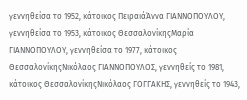γεννηθείσα το 1952, κάτοικος ΠειραιάΆννα ΓΙΑΝΝΟΠΟΥΛΟΥ, γεννηθείσα το 1953, κάτοικος ΘεσσαλονίκηςΜαρία ΓΙΑΝΝΟΠΟΥΛΟΥ, γεννηθείσα το 1977, κάτοικος ΘεσσαλονίκηςΝικόλαος ΓΙΑΝΝΟΠΟΥΛΟΣ, γεννηθείς το 1981, κάτοικος ΘεσσαλονίκηςΝικόλαος ΓΟΓΓΑΚΗΣ, γεννηθείς το 1943,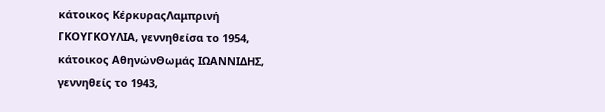κάτοικος ΚέρκυραςΛαμπρινή ΓΚΟΥΓΚΟΥΛΙΑ, γεννηθείσα το 1954, κάτοικος ΑθηνώνΘωμάς ΙΩΑΝΝΙΔΗΣ, γεννηθείς το 1943,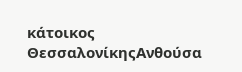κάτοικος ΘεσσαλονίκηςΑνθούσα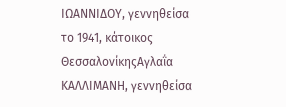ΙΩΑΝΝΙΔΟΥ, γεννηθείσα το 1941, κάτοικος ΘεσσαλονίκηςΑγλαΐα ΚΑΛΛΙΜΑΝΗ, γεννηθείσα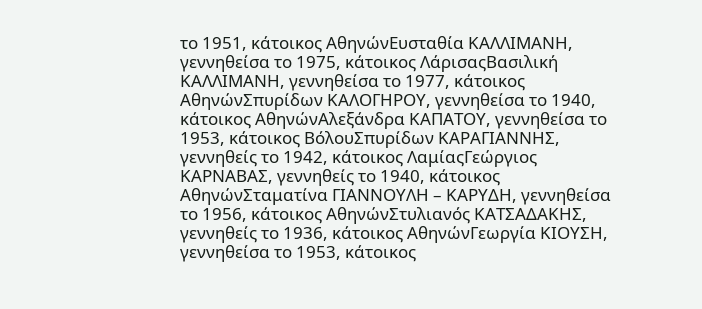το 1951, κάτοικος ΑθηνώνΕυσταθία ΚΑΛΛΙΜΑΝΗ, γεννηθείσα το 1975, κάτοικος ΛάρισαςΒασιλική ΚΑΛΛΙΜΑΝΗ, γεννηθείσα το 1977, κάτοικος ΑθηνώνΣπυρίδων ΚΑΛΟΓΗΡΟΥ, γεννηθείσα το 1940, κάτοικος ΑθηνώνΑλεξάνδρα ΚΑΠΑΤΟΥ, γεννηθείσα το 1953, κάτοικος ΒόλουΣπυρίδων ΚΑΡΑΓΙΑΝΝΗΣ, γεννηθείς το 1942, κάτοικος ΛαμίαςΓεώργιος ΚΑΡΝΑΒΑΣ, γεννηθείς το 1940, κάτοικος ΑθηνώνΣταματίνα ΓΙΑΝΝΟΥΛΗ – ΚΑΡΥΔΗ, γεννηθείσα το 1956, κάτοικος ΑθηνώνΣτυλιανός ΚΑΤΣΑΔΑΚΗΣ, γεννηθείς το 1936, κάτοικος ΑθηνώνΓεωργία ΚΙΟΥΣΗ, γεννηθείσα το 1953, κάτοικος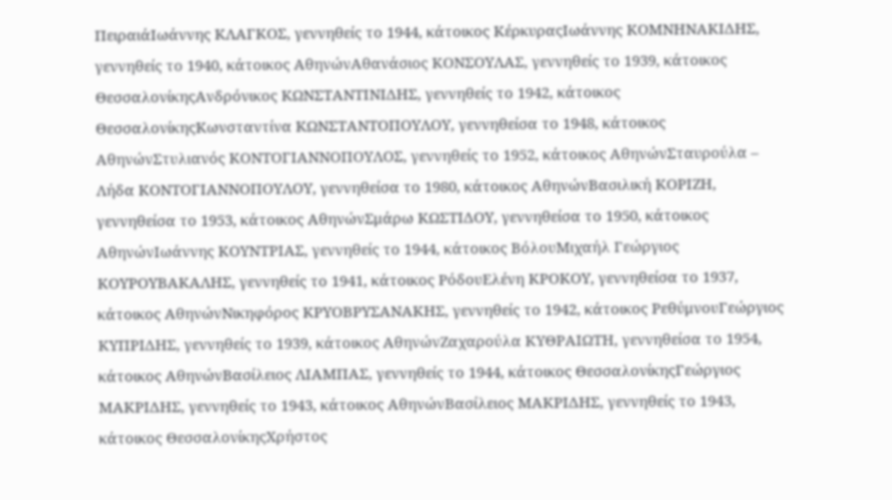ΠειραιάΙωάννης ΚΛΑΓΚΟΣ, γεννηθείς το 1944, κάτοικος ΚέρκυραςΙωάννης ΚΟΜΝΗΝΑΚΙΔΗΣ, γεννηθείς το 1940, κάτοικος ΑθηνώνΑθανάσιος ΚΟΝΣΟΥΛΑΣ, γεννηθείς το 1939, κάτοικος ΘεσσαλονίκηςΑνδρόνικος ΚΩΝΣΤΑΝΤΙΝΙΔΗΣ, γεννηθείς το 1942, κάτοικος ΘεσσαλονίκηςΚωνσταντίνα ΚΩΝΣΤΑΝΤΟΠΟΥΛΟΥ, γεννηθείσα το 1948, κάτοικος ΑθηνώνΣτυλιανός ΚΟΝΤΟΓΙΑΝΝΟΠΟΥΛΟΣ, γεννηθείς το 1952, κάτοικος ΑθηνώνΣταυρούλα – Λήδα ΚΟΝΤΟΓΙΑΝΝΟΠΟΥΛΟΥ, γεννηθείσα το 1980, κάτοικος ΑθηνώνΒασιλική ΚΟΡΙΖΗ, γεννηθείσα το 1953, κάτοικος ΑθηνώνΣμάρω ΚΩΣΤΙΔΟΥ, γεννηθείσα το 1950, κάτοικος ΑθηνώνΙωάννης ΚΟΥΝΤΡΙΑΣ, γεννηθείς το 1944, κάτοικος ΒόλουΜιχαήλ Γεώργιος ΚΟΥΡΟΥΒΑΚΑΛΗΣ, γεννηθείς το 1941, κάτοικος ΡόδουΕλένη ΚΡΟΚΟΥ, γεννηθείσα το 1937, κάτοικος ΑθηνώνΝικηφόρος ΚΡΥΟΒΡΥΣΑΝΑΚΗΣ, γεννηθείς το 1942, κάτοικος ΡεθύμνουΓεώργιος ΚΥΠΡΙΔΗΣ, γεννηθείς το 1939, κάτοικος ΑθηνώνΖαχαρούλα ΚΥΘΡΑΙΩΤΗ, γεννηθείσα το 1954, κάτοικος ΑθηνώνΒασίλειος ΛΙΑΜΠΑΣ, γεννηθείς το 1944, κάτοικος ΘεσσαλονίκηςΓεώργιος ΜΑΚΡΙΔΗΣ, γεννηθείς το 1943, κάτοικος ΑθηνώνΒασίλειος ΜΑΚΡΙΔΗΣ, γεννηθείς το 1943, κάτοικος ΘεσσαλονίκηςΧρήστος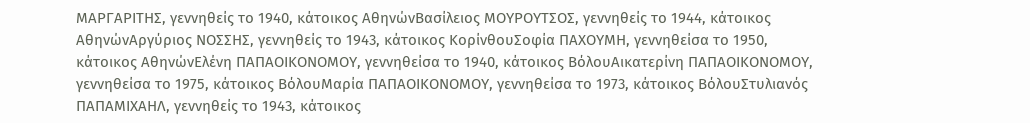ΜΑΡΓΑΡΙΤΗΣ, γεννηθείς το 1940, κάτοικος ΑθηνώνΒασίλειος ΜΟΥΡΟΥΤΣΟΣ, γεννηθείς το 1944, κάτοικος ΑθηνώνΑργύριος ΝΟΣΣΗΣ, γεννηθείς το 1943, κάτοικος ΚορίνθουΣοφία ΠΑΧΟΥΜΗ, γεννηθείσα το 1950, κάτοικος ΑθηνώνΕλένη ΠΑΠΑΟΙΚΟΝΟΜΟΥ, γεννηθείσα το 1940, κάτοικος ΒόλουΑικατερίνη ΠΑΠΑΟΙΚΟΝΟΜΟΥ, γεννηθείσα το 1975, κάτοικος ΒόλουΜαρία ΠΑΠΑΟΙΚΟΝΟΜΟΥ, γεννηθείσα το 1973, κάτοικος ΒόλουΣτυλιανός ΠΑΠΑΜΙΧΑΗΛ, γεννηθείς το 1943, κάτοικος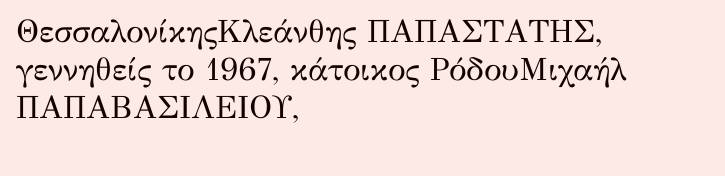ΘεσσαλονίκηςΚλεάνθης ΠΑΠΑΣΤΑΤΗΣ, γεννηθείς το 1967, κάτοικος ΡόδουΜιχαήλ ΠΑΠΑΒΑΣΙΛΕΙΟΥ,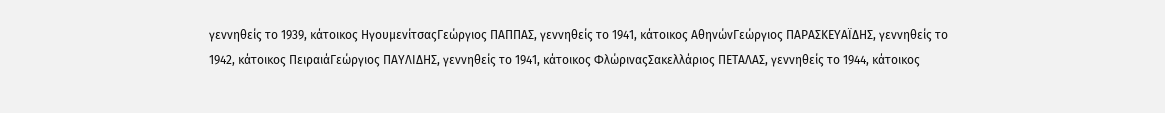γεννηθείς το 1939, κάτοικος ΗγουμενίτσαςΓεώργιος ΠΑΠΠΑΣ, γεννηθείς το 1941, κάτοικος ΑθηνώνΓεώργιος ΠΑΡΑΣΚΕΥΑΪΔΗΣ, γεννηθείς το 1942, κάτοικος ΠειραιάΓεώργιος ΠΑΥΛΙΔΗΣ, γεννηθείς το 1941, κάτοικος ΦλώριναςΣακελλάριος ΠΕΤΑΛΑΣ, γεννηθείς το 1944, κάτοικος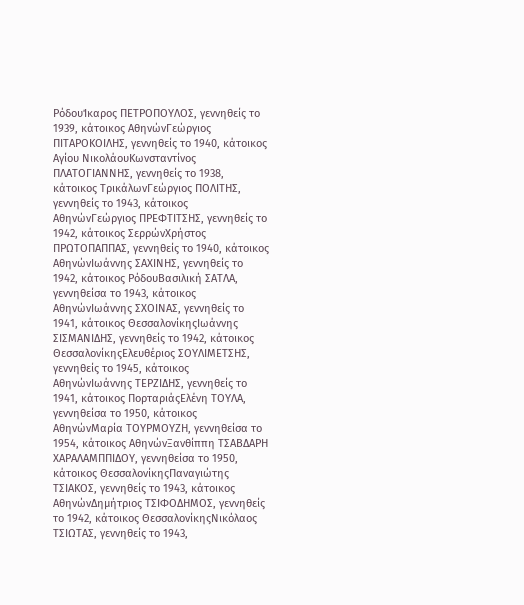ΡόδουΊκαρος ΠΕΤΡΟΠΟΥΛΟΣ, γεννηθείς το 1939, κάτοικος ΑθηνώνΓεώργιος ΠΙΤΑΡΟΚΟΙΛΗΣ, γεννηθείς το 1940, κάτοικος Αγίου ΝικολάουΚωνσταντίνος ΠΛΑΤΟΓΙΑΝΝΗΣ, γεννηθείς το 1938, κάτοικος ΤρικάλωνΓεώργιος ΠΟΛΙΤΗΣ, γεννηθείς το 1943, κάτοικος ΑθηνώνΓεώργιος ΠΡΕΦΤΙΤΣΗΣ, γεννηθείς το 1942, κάτοικος ΣερρώνΧρήστος ΠΡΩΤΟΠΑΠΠΑΣ, γεννηθείς το 1940, κάτοικος ΑθηνώνΙωάννης ΣΑΧΙΝΗΣ, γεννηθείς το 1942, κάτοικος ΡόδουΒασιλική ΣΑΤΛΑ, γεννηθείσα το 1943, κάτοικος ΑθηνώνΙωάννης ΣΧΟΙΝΑΣ, γεννηθείς το 1941, κάτοικος ΘεσσαλονίκηςΙωάννης ΣΙΣΜΑΝΙΔΗΣ, γεννηθείς το 1942, κάτοικος ΘεσσαλονίκηςΕλευθέριος ΣΟΥΛΙΜΕΤΣΗΣ, γεννηθείς το 1945, κάτοικος ΑθηνώνΙωάννης ΤΕΡΖΙΔΗΣ, γεννηθείς το 1941, κάτοικος ΠορταριάςΕλένη ΤΟΥΛΑ, γεννηθείσα το 1950, κάτοικος ΑθηνώνΜαρία ΤΟΥΡΜΟΥΖΗ, γεννηθείσα το 1954, κάτοικος ΑθηνώνΞανθίππη ΤΣΑΒΔΑΡΗ ΧΑΡΑΛΑΜΠΠΙΔΟΥ, γεννηθείσα το 1950, κάτοικος ΘεσσαλονίκηςΠαναγιώτης ΤΣΙΑΚΟΣ, γεννηθείς το 1943, κάτοικος ΑθηνώνΔημήτριος ΤΣΙΦΟΔΗΜΟΣ, γεννηθείς το 1942, κάτοικος ΘεσσαλονίκηςΝικόλαος ΤΣΙΩΤΑΣ, γεννηθείς το 1943,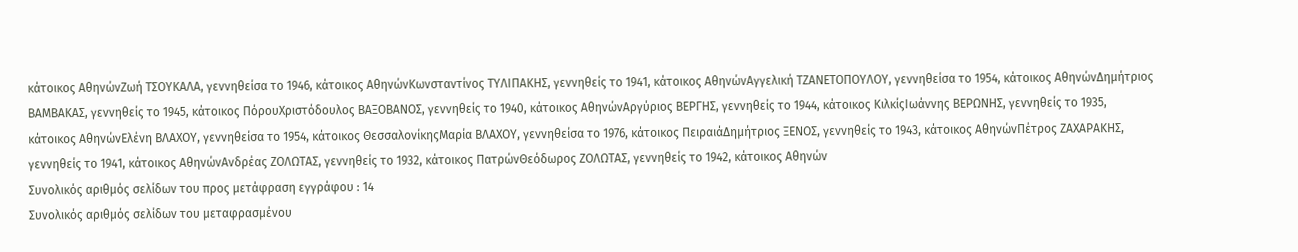κάτοικος ΑθηνώνΖωή ΤΣΟΥΚΑΛΑ, γεννηθείσα το 1946, κάτοικος ΑθηνώνΚωνσταντίνος ΤΥΛΙΠΑΚΗΣ, γεννηθείς το 1941, κάτοικος ΑθηνώνΑγγελική ΤΖΑΝΕΤΟΠΟΥΛΟΥ, γεννηθείσα το 1954, κάτοικος ΑθηνώνΔημήτριος ΒΑΜΒΑΚΑΣ, γεννηθείς το 1945, κάτοικος ΠόρουΧριστόδουλος ΒΑΞΟΒΑΝΟΣ, γεννηθείς το 1940, κάτοικος ΑθηνώνΑργύριος ΒΕΡΓΗΣ, γεννηθείς το 1944, κάτοικος ΚιλκίςΙωάννης ΒΕΡΩΝΗΣ, γεννηθείς το 1935, κάτοικος ΑθηνώνΕλένη ΒΛΑΧΟΥ, γεννηθείσα το 1954, κάτοικος ΘεσσαλονίκηςΜαρία ΒΛΑΧΟΥ, γεννηθείσα το 1976, κάτοικος ΠειραιάΔημήτριος ΞΕΝΟΣ, γεννηθείς το 1943, κάτοικος ΑθηνώνΠέτρος ΖΑΧΑΡΑΚΗΣ, γεννηθείς το 1941, κάτοικος ΑθηνώνΑνδρέας ΖΟΛΩΤΑΣ, γεννηθείς το 1932, κάτοικος ΠατρώνΘεόδωρος ΖΟΛΩΤΑΣ, γεννηθείς το 1942, κάτοικος Αθηνών
Συνολικός αριθμός σελίδων του προς μετάφραση εγγράφου : 14
Συνολικός αριθμός σελίδων του μεταφρασμένου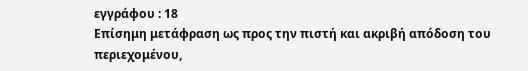εγγράφου : 18
Επίσημη μετάφραση ως προς την πιστή και ακριβή απόδοση του περιεχομένου,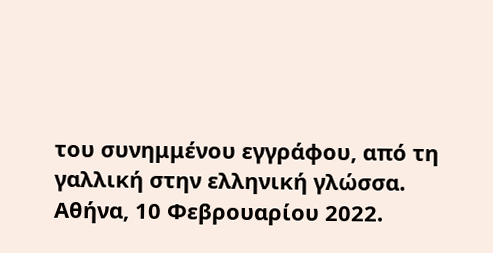του συνημμένου εγγράφου, από τη γαλλική στην ελληνική γλώσσα.
Αθήνα, 10 Φεβρουαρίου 2022.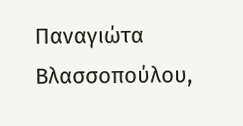Παναγιώτα Βλασσοπούλου,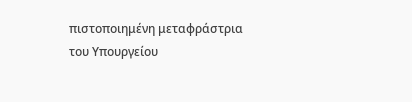πιστοποιημένη μεταφράστρια του Υπουργείου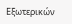Εξωτερικών